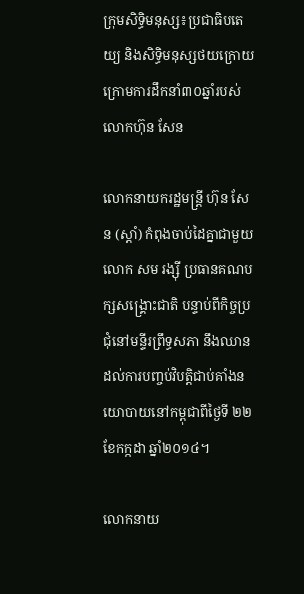ក្រុមសិទ្ធិមនុស្ស៖ប្រជាធិបតេយ្យ និងសិទ្ធិមនុស្សថយក្រោយក្រោមការដឹកនាំ៣០ឆ្នាំរបស់លោកហ៊ុន សែន

លោកនាយករដ្ឋមន្ត្រី ហ៊ុន សែន (ស្តាំ) កំពុងចាប់ដៃគ្នាជាមួយលោក សម រង្ស៊ី ប្រធានគណបក្សសង្គ្រោះជាតិ បន្ទាប់ពីកិច្ចប្រជុំនៅមន្ទីរព្រឹទ្ធសភា នឹងឈានដល់ការបញ្ចប់វិបត្តិជាប់គាំងនយោបាយនៅកម្ពុជាពីថ្ងៃទី ២២ ខែកក្កដា ឆ្នាំ២០១៤។

លោកនាយ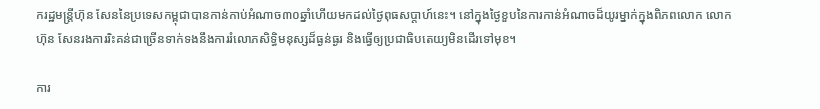ករដ្ឋមន្ត្រីហ៊ុន សែននៃប្រទេសកម្ពុជាបានកាន់កាប់អំណាច៣០ឆ្នាំហើយមកដល់ថ្ងៃពុធសប្តាហ៍នេះ។ នៅក្នុងថ្ងៃខួបនៃការកាន់អំណាចដ៏យូរម្នាក់ក្នុងពិភពលោក លោកហ៊ុន សែនរងការរិះគន់ជាច្រើនទាក់ទងនឹងការរំលោភសិទ្ធិមនុស្សដ៏ធ្ងន់ធ្ងរ និងធ្វើឲ្យប្រជាធិបតេយ្យមិនដើរទៅមុខ។

ការ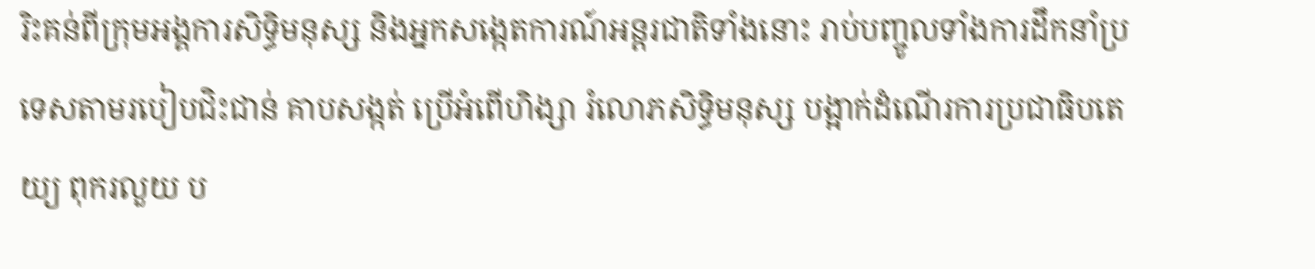រិះគន់ពីក្រុមអង្គការសិទ្ធិមនុស្ស និងអ្នកសង្កេតការណ៍អន្តរជាតិទាំងនោះ រាប់បញ្ចូលទាំងការដឹកនាំប្រទេសតាមរបៀបជិះជាន់ គាបសង្កត់ ប្រើអំពើហិង្សា រំលោភសិទ្ធិមនុស្ស បង្អាក់ដំណើរការប្រជាធិបតេយ្យ ពុករលួយ ប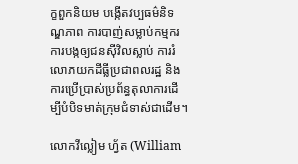ក្ខពួកនិយម បង្កើតវប្បធម៌និទណ្ឌភាព ការបាញ់សម្លាប់កម្មករ ការបង្កឲ្យជនស៊ីវិលស្លាប់ ការរំលោភយកដីធ្លីប្រជាពលរដ្ឋ និងការប្រើប្រាស់ប្រព័ន្ធតុលាការដើម្បីបំបិទមាត់ក្រុមជំទាស់ជាដើម។

លោកវីល្លៀម ហ្វ័ត (William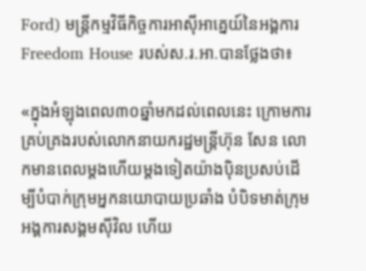Ford) មន្ត្រីកម្មវិធីកិច្ចការអាស៊ីអាគ្នេយ៍នៃអង្គការ Freedom House របស់ស.រ.អា.បានថ្លែងថា៖

«ក្នុងអំឡុងពេល៣០ឆ្នាំមកដល់ពេលនេះ ក្រោមការគ្រប់គ្រងរបស់លោកនាយករដ្ឋមន្ត្រីហ៊ុន សែន លោកមានពេលម្តងហើយម្តងទៀតយ៉ាងប៉ិនប្រសប់ដើម្បីបំបាក់ក្រុមអ្នកនយោបាយប្រឆាំង បំបិទមាត់ក្រុមអង្គការសង្គមស៊ីវិល ហើយ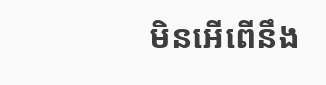មិនអើពើនឹង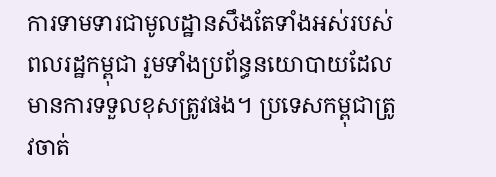ការទាមទារជាមូលដ្ឋានសឹងតែទាំងអស់របស់ពលរដ្ឋកម្ពុជា រួមទាំងប្រព័ន្ធនយោបាយដែលមានការទទួលខុសត្រូវផង។ ប្រទេសកម្ពុជាត្រូវចាត់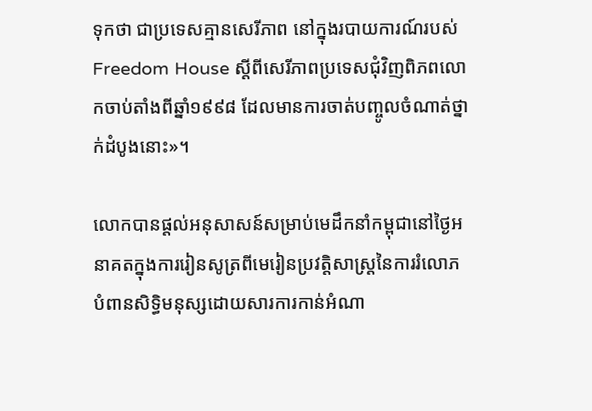ទុកថា ជាប្រទេសគ្មានសេរីភាព នៅក្នុងរបាយការណ៍របស់ Freedom House ស្តីពីសេរីភាពប្រទេសជុំវិញពិភពលោកចាប់តាំងពីឆ្នាំ១៩៩៨ ដែលមានការចាត់បញ្ចូលចំណាត់ថ្នាក់ដំបូងនោះ»។

លោកបានផ្តល់អនុសាសន៍សម្រាប់មេដឹកនាំកម្ពុជានៅថ្ងៃអនាគតក្នុងការរៀនសូត្រពីមេរៀនប្រវត្តិសាស្ត្រនៃការរំលោភបំពានសិទ្ធិមនុស្សដោយសារការកាន់អំណា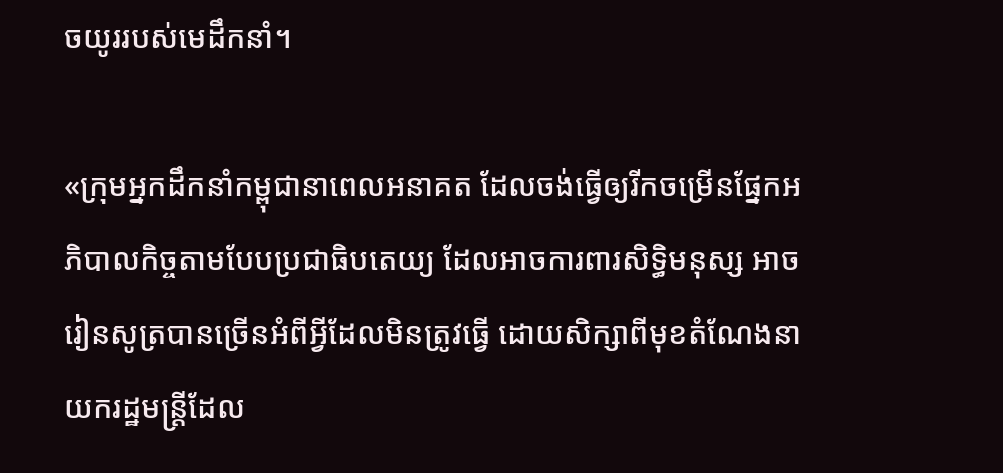ចយូររបស់មេដឹកនាំ។

«ក្រុមអ្នកដឹកនាំកម្ពុជានាពេលអនាគត ដែលចង់ធ្វើឲ្យរីកចម្រើនផ្នែកអភិបាលកិច្ចតាមបែបប្រជាធិបតេយ្យ ដែលអាចការពារសិទ្ធិមនុស្ស អាចរៀនសូត្របានច្រើនអំពីអ្វីដែលមិនត្រូវធ្វើ ដោយសិក្សាពីមុខតំណែងនាយករដ្ឋមន្ត្រីដែល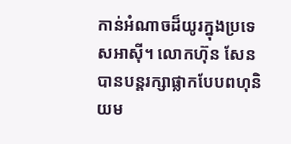កាន់អំណាចដ៏យូរក្នុងប្រទេសអាស៊ី។ លោកហ៊ុន សែនបានបន្តរក្សាផ្លាកបែបពហុនិយម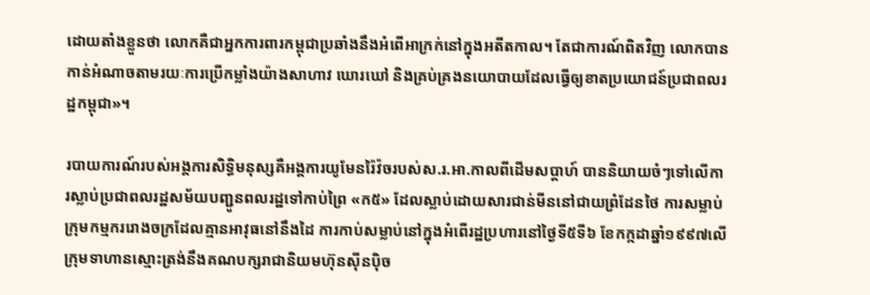ដោយតាំងខ្លួនថា លោកគឺជាអ្នកការពារកម្ពុជាប្រឆាំងនឹងអំពើអាក្រក់នៅក្នុងអតីតកាល។ តែជាការណ៍ពិតវិញ លោកបានកាន់អំណាចតាមរយៈការប្រើកម្លាំងយ៉ាងសាហាវ ឃោរឃៅ និងគ្រប់គ្រងនយោបាយដែលធ្វើឲ្យខាតប្រយោជន៍ប្រជាពលរដ្ឋកម្ពុជា»។

របាយការណ៍របស់អង្គការសិទ្ធិមនុស្សគឺអង្គការយូមែនរ៉ៃវ៉ចរបស់ស.រ.អា.កាលពីដើមសប្តាហ៍ បាននិយាយចំៗទៅលើការស្លាប់ប្រជាពលរដ្ឋសម័យបញ្ជូនពលរដ្ឋទៅកាប់ព្រៃ «ក៥» ដែលស្លាប់ដោយសារជាន់មីននៅជាយព្រំដែនថៃ ការសម្លាប់ក្រុមកម្មកររោងចក្រដែលគ្មានអាវុធនៅនឹងដៃ ការកាប់សម្លាប់នៅក្នុងអំពើរដ្ឋប្រហារនៅថ្ងៃទី៥ទី៦ ខែកក្កដាឆ្នាំ១៩៩៧លើក្រុមទាហានស្មោះត្រង់នឹងគណបក្សរាជានិយមហ៊ុនស៊ីនប៉ិច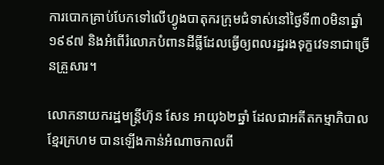ការបោកគ្រាប់បែកទៅលើហ្វូងបាតុករក្រុមជំទាស់នៅថ្ងៃទី៣០មិនាឆ្នាំ១៩៩៧ និងអំពើរំលោភបំពានដីធ្លីដែលធ្វើឲ្យពលរដ្ឋរងទុក្ខវេទនាជាច្រើនគ្រួសារ។

លោកនាយករដ្ឋមន្ត្រីហ៊ុន សែន អាយុ៦២ឆ្នាំ ដែលជាអតីតកម្មាភិបាលខ្មែរក្រហម បានឡើងកាន់អំណាចកាលពី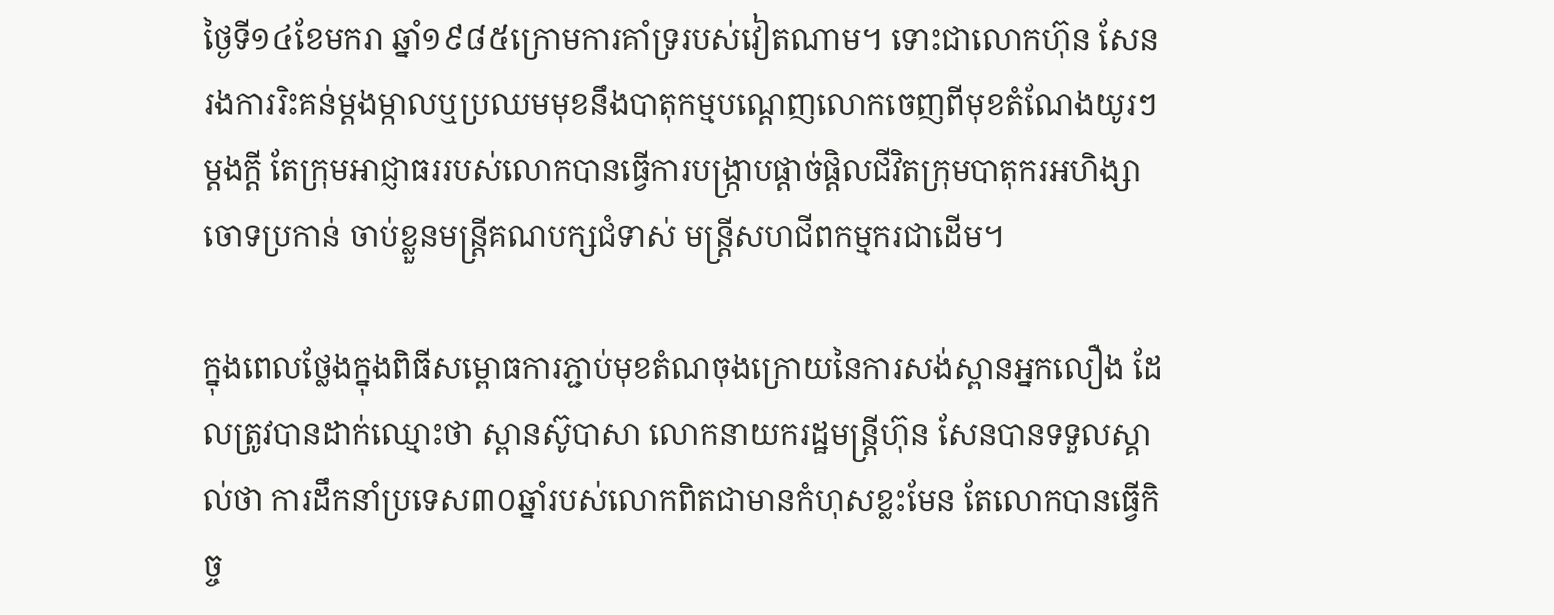ថ្ងៃទី១៤ខែមករា ឆ្នាំ១៩៨៥ក្រោមការគាំទ្ររបស់វៀតណាម។ ទោះជាលោកហ៊ុន សែនរងការរិះគន់ម្តងម្កាលឬប្រឈមមុខនឹងបាតុកម្មបណ្តេញលោកចេញពីមុខតំណែងយូរៗម្តងក្តី តែក្រុមអាជ្ញាធររបស់លោកបានធ្វើការបង្ក្រាបផ្តាច់ផ្តិលជីវិតក្រុមបាតុករអហិង្សា ចោទប្រកាន់ ចាប់ខ្លួនមន្ត្រីគណបក្សជំទាស់ មន្ត្រីសហជីពកម្មករជាដើម។

ក្នុងពេលថ្លែងក្នុងពិធីសម្ពោធការភ្ជាប់មុខតំណចុងក្រោយនៃការសង់ស្ពានអ្នកលឿង ដែលត្រូវបានដាក់ឈ្មោះថា ស្ពានស៊ូបាសា លោកនាយករដ្ឋមន្ត្រីហ៊ុន សែនបានទទួលស្គាល់ថា ការដឹកនាំប្រទេស៣០ឆ្នាំរបស់លោកពិតជាមានកំហុសខ្លះមែន តែលោកបានធ្វើកិច្ច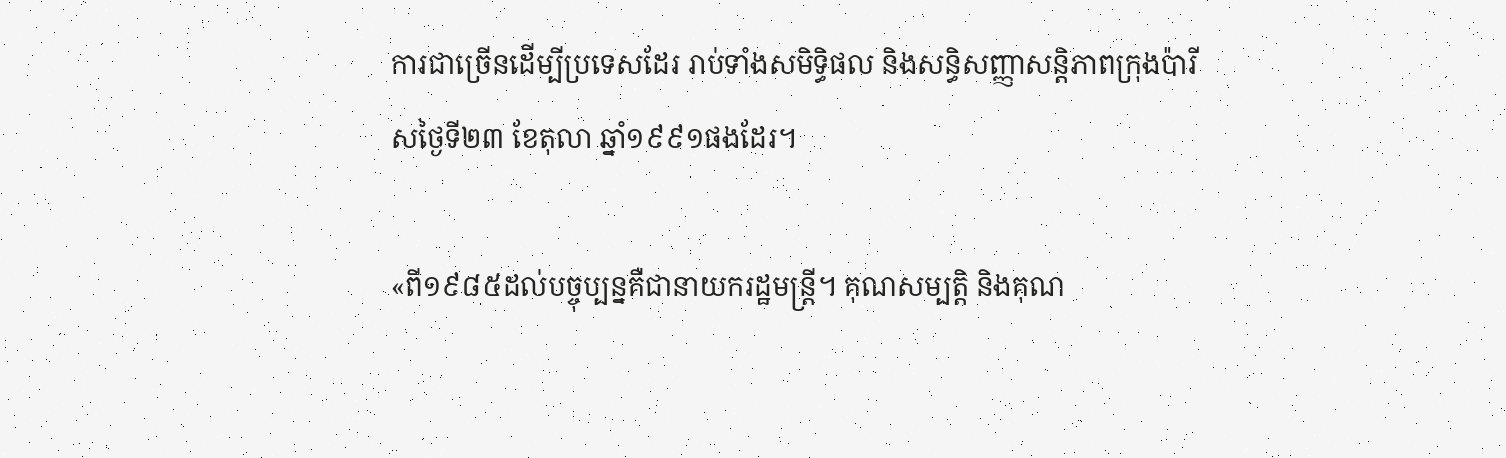ការជាច្រើនដើម្បីប្រទេសដែរ រាប់ទាំងសមិទ្ធិផល និងសន្ធិសញ្ញាសន្តិភាពក្រុងប៉ារីសថ្ងៃទី២៣ ខែតុលា ឆ្នាំ១៩៩១ផងដែរ។

«ពី១៩៨៥ដល់បច្ចុប្បន្នគឺជានាយករដ្ឋមន្ត្រី។ គុណសម្បត្តិ និងគុណ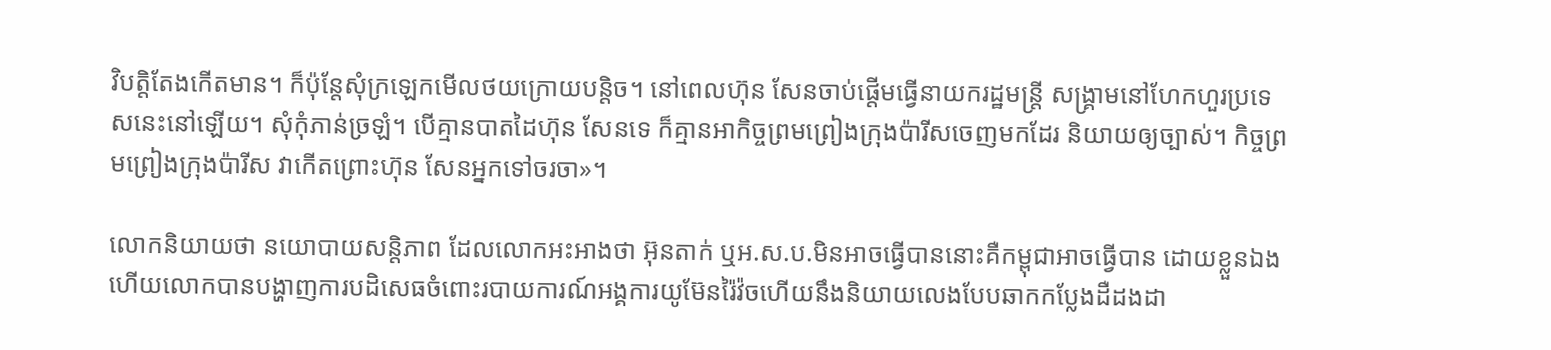វិបត្តិតែងកើតមាន។ ក៏ប៉ុន្តែសុំក្រឡេកមើលថយក្រោយបន្តិច។ នៅពេលហ៊ុន សែនចាប់ផ្តើមធ្វើនាយករដ្ឋមន្ត្រី សង្គ្រាមនៅហែកហួរប្រទេសនេះនៅឡើយ។ សុំកុំភាន់ច្រឡំ។ បើគ្មានបាតដៃហ៊ុន សែនទេ ក៏គ្មានអាកិច្ចព្រមព្រៀងក្រុងប៉ារីសចេញមកដែរ និយាយឲ្យច្បាស់។ កិច្ចព្រមព្រៀងក្រុងប៉ារីស វាកើតព្រោះហ៊ុន សែនអ្នកទៅចរចា»។

លោកនិយាយថា នយោបាយសន្តិភាព ដែលលោកអះអាងថា អ៊ុនតាក់ ឬអ.ស.ប.មិនអាចធ្វើបាននោះគឺកម្ពុជាអាចធ្វើបាន ដោយខ្លួនឯង ហើយលោកបានបង្ហាញការបដិសេធចំពោះរបាយការណ៍អង្គការយូម៊ែនរ៉ៃវ៉ចហើយនឹងនិយាយលេងបែបឆាកកប្លែងដឺដងដា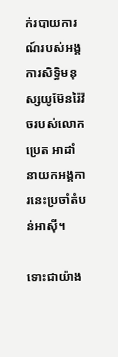ក់របាយការណ៍របស់អង្គការសិទ្ធិមនុស្សយូម៊ែនរ៉ៃវ៉ចរបស់លោកប្រេត អាដាំ នាយកអង្គការនេះប្រចាំតំបន់អាស៊ី។

ទោះជាយ៉ាង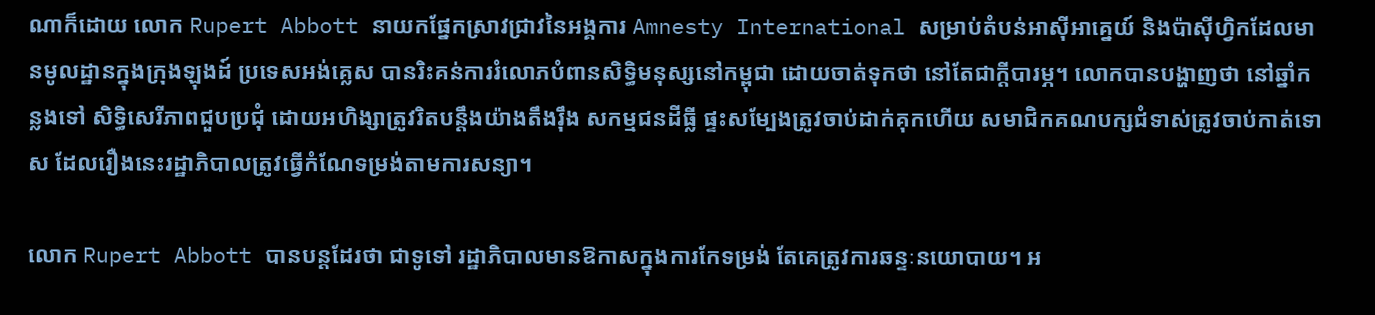ណាក៏ដោយ លោក Rupert Abbott នាយកផ្នែកស្រាវជ្រាវនៃអង្គការ Amnesty International សម្រាប់តំបន់អាស៊ីអាគ្នេយ៍ និងប៉ាស៊ីហ្វិកដែលមានមូលដ្ឋានក្នុងក្រុងឡុងដ៍ ប្រទេសអង់គ្លេស បានរិះគន់ការរំលោភបំពានសិទ្ធិមនុស្សនៅកម្ពុជា ដោយចាត់ទុកថា នៅតែជាក្តីបារម្ភ។ លោកបានបង្ហាញថា នៅឆ្នាំកន្លងទៅ សិទ្ធិសេរីភាពជួបប្រជុំ ដោយអហិង្សាត្រូវរិតបន្តឹងយ៉ាងតឹងរ៉ឹង សកម្មជនដីធ្លី ផ្ទះសម្បែងត្រូវចាប់ដាក់គុកហើយ សមាជិកគណបក្សជំទាស់ត្រូវចាប់កាត់ទោស ដែលរឿងនេះរដ្ឋាភិបាលត្រូវធ្វើកំណែទម្រង់តាមការសន្យា។

លោក Rupert Abbott បានបន្តដែរថា ជាទូទៅ រដ្ឋាភិបាលមានឱកាសក្នុងការកែទម្រង់ តែគេត្រូវការឆន្ទៈនយោបាយ។ អ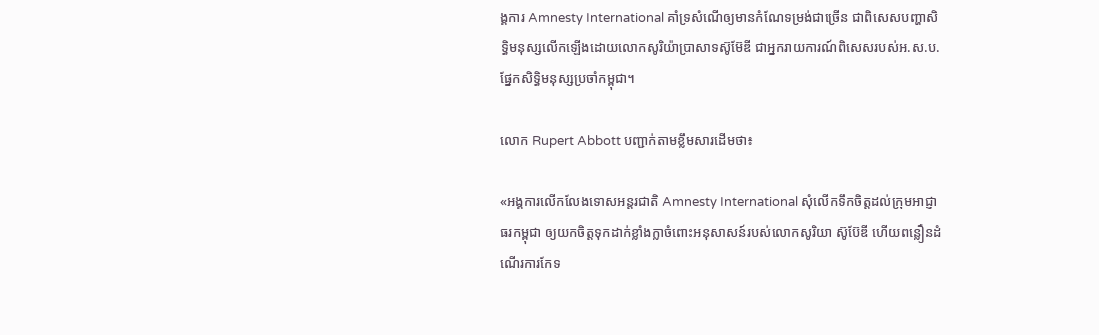ង្គការ Amnesty International គាំទ្រសំណើឲ្យមានកំណែទម្រង់ជាច្រើន ជាពិសេសបញ្ហាសិទ្ធិមនុស្សលើកឡើងដោយលោកសូរិយ៉ាប្រាសាទស៊ូម៊ែឌី ជាអ្នករាយការណ៍ពិសេសរបស់អ.ស.ប.ផ្នែកសិទ្ធិមនុស្សប្រចាំកម្ពុជា។

លោក Rupert Abbott បញ្ជាក់តាមខ្លឹមសារដើមថា៖

«អង្គការលើកលែងទោសអន្តរជាតិ Amnesty International សុំលើកទឹកចិត្តដល់ក្រុមអាជ្ញាធរកម្ពុជា ឲ្យយកចិត្តទុកដាក់ខ្លាំងក្លាចំពោះអនុសាសន៍របស់លោកសូរិយា ស៊ូប៊ែឌី ហើយពន្លឿនដំណើរការកែទ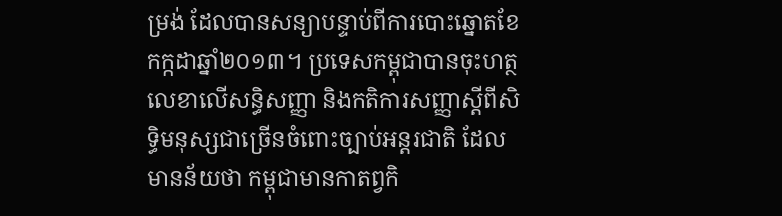ម្រង់ ដែលបានសន្យាបន្ទាប់ពីការបោះឆ្នោតខែកក្កដាឆ្នាំ២០១៣។ ប្រទេសកម្ពុជាបានចុះហត្ថលេខាលើសន្ធិសញ្ញា និងកតិការសញ្ញាស្តីពីសិទ្ធិមនុស្សជាច្រើនចំពោះច្បាប់អន្តរជាតិ ដែលមានន័យថា កម្ពុជាមានកាតព្វកិ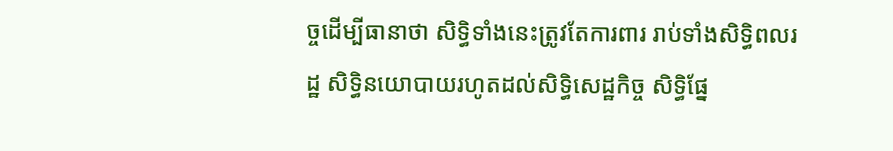ច្ចដើម្បីធានាថា សិទ្ធិទាំងនេះត្រូវតែការពារ រាប់ទាំងសិទ្ធិពលរដ្ឋ សិទ្ធិនយោបាយរហូតដល់សិទ្ធិសេដ្ឋកិច្ច សិទ្ធិផ្នែ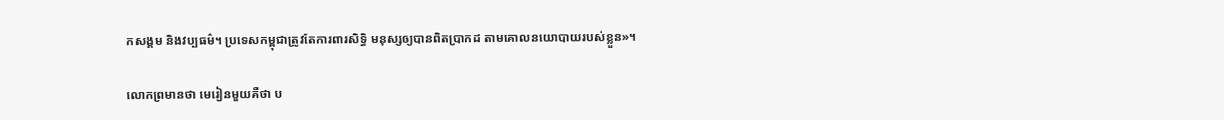កសង្គម និងវប្បធម៌។ ប្រទេសកម្ពុជាត្រូវតែការពារសិទ្ធិ មនុស្សឲ្យបានពិតប្រាកដ តាមគោលនយោបាយរបស់ខ្លួន»។

លោកព្រមានថា មេរៀនមួយគឺថា ប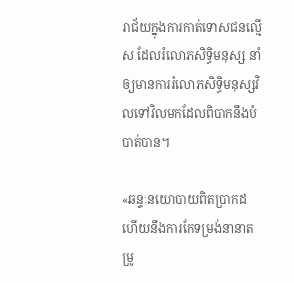រាជ័យក្នុងការកាត់ទោសជនល្មើស ដែលរំលោភសិទ្ធិមនុស្ស នាំឲ្យមានការរំលោភសិទ្ធិមនុស្សវិលទៅវិលមកដែលពិបាកនឹងបំបាត់បាន។

«ឆន្ទៈនយោបាយពិតប្រាកដហើយនឹងការកែទម្រង់នានាតម្រូ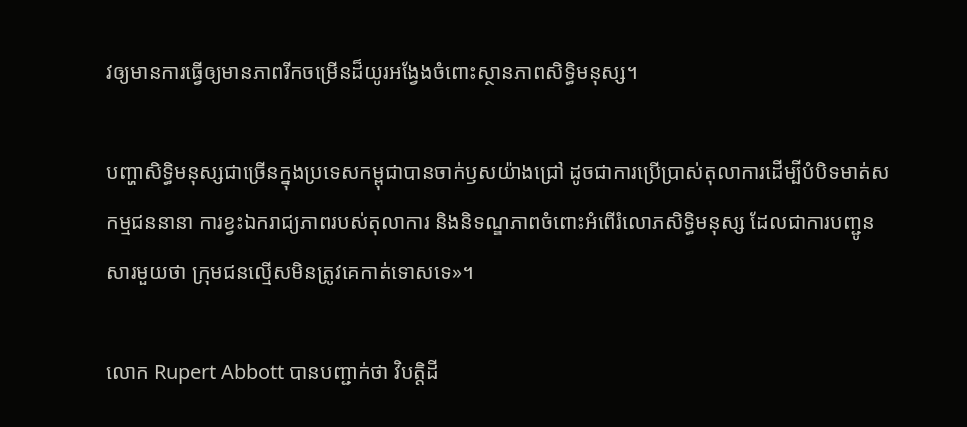វឲ្យមានការធ្វើឲ្យមានភាពរីកចម្រើនដ៏យូរអង្វែងចំពោះស្ថានភាពសិទ្ធិមនុស្ស។

បញ្ហាសិទ្ធិមនុស្សជាច្រើនក្នុងប្រទេសកម្ពុជាបានចាក់ឫសយ៉ាងជ្រៅ ដូចជាការប្រើប្រាស់តុលាការដើម្បីបំបិទមាត់សកម្មជននានា ការខ្វះឯករាជ្យភាពរបស់តុលាការ និងនិទណ្ឌភាពចំពោះអំពើរំលោភសិទ្ធិមនុស្ស ដែលជាការបញ្ជូនសារមួយថា ក្រុមជនល្មើសមិនត្រូវគេកាត់ទោសទេ»។

លោក Rupert Abbott បានបញ្ជាក់ថា វិបត្តិដី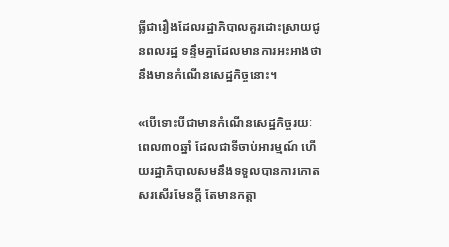ធ្លីជារឿងដែលរដ្ឋាភិបាលគួរដោះស្រាយជូនពលរដ្ឋ ទន្ទឹមគ្នាដែលមានការអះអាងថា នឹងមានកំណើនសេដ្ឋកិច្ចនោះ។

«បើទោះបីជាមានកំណើនសេដ្ឋកិច្ចរយៈពេល៣០ឆ្នាំ ដែលជាទីចាប់អារម្មណ៍ ហើយរដ្ឋាភិបាលសមនឹងទទួលបានការកោតសរសើរមែនក្តី តែមានកត្តា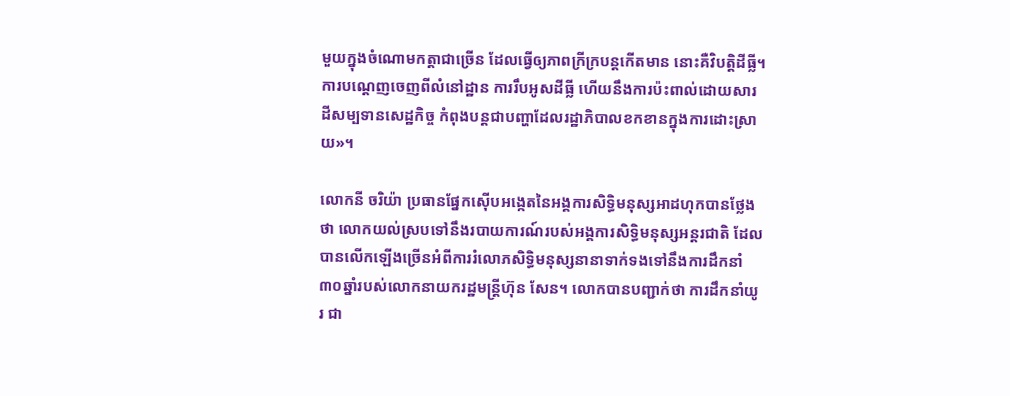មួយក្នុងចំណោមកត្តាជាច្រើន ដែលធ្វើឲ្យភាពក្រីក្របន្តកើតមាន នោះគឺវិបត្តិដីធ្លី។ ការបណ្តេញចេញពីលំនៅដ្ឋាន ការរឹបអូសដីធ្លី ហើយនឹងការប៉ះពាល់ដោយសារដីសម្បទានសេដ្ឋកិច្ច កំពុងបន្តជាបញ្ហាដែលរដ្ឋាភិបាលខកខានក្នុងការដោះស្រាយ»។

លោកនី ចរិយ៉ា ប្រធានផ្នែកស៊ើបអង្កេតនៃអង្គការសិទ្ធិមនុស្សអាដហុកបានថ្លែងថា លោកយល់ស្របទៅនឹងរបាយការណ៍របស់អង្គការសិទ្ធិមនុស្សអន្តរជាតិ ដែលបានលើកឡើងច្រើនអំពីការរំលោភសិទ្ធិមនុស្សនានាទាក់ទងទៅនឹងការដឹកនាំ៣០ឆ្នាំរបស់លោកនាយករដ្ឋមន្ត្រីហ៊ុន សែន។ លោកបានបញ្ជាក់ថា ការដឹកនាំយូរ ជា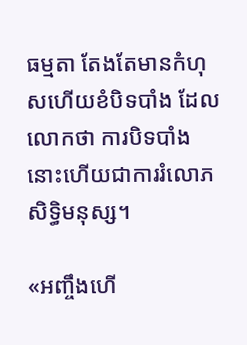ធម្មតា តែងតែមានកំហុសហើយខំបិទបាំង ដែលលោកថា ការបិទបាំងនោះហើយជាការរំលោភសិទ្ធិមនុស្ស។

«អញ្ចឹងហើ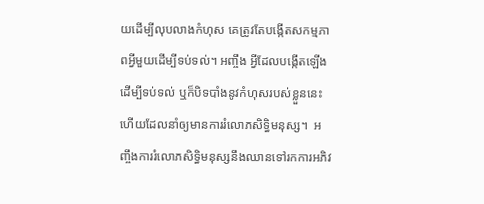យដើម្បីលុបលាងកំហុស គេត្រូវតែបង្កើតសកម្មភាពអ្វីមួយដើម្បីទប់ទល់។ អញ្ចឹង អ្វីដែលបង្កើតឡើងដើម្បីទប់ទល់ ឬក៏បិទបាំងនូវកំហុសរបស់ខ្លួននេះហើយដែលនាំឲ្យមានការរំលោភសិទ្ធិមនុស្ស។  អញ្ចឹងការរំលោភសិទ្ធិមនុស្សនឹងឈានទៅរកការអភិវ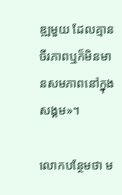ឌ្ឍមួយ ដែលគ្មានចីរភាពឬក៏មិនមានសមភាពនៅក្នុងសង្គម»។

លោកបន្ថែមថា ម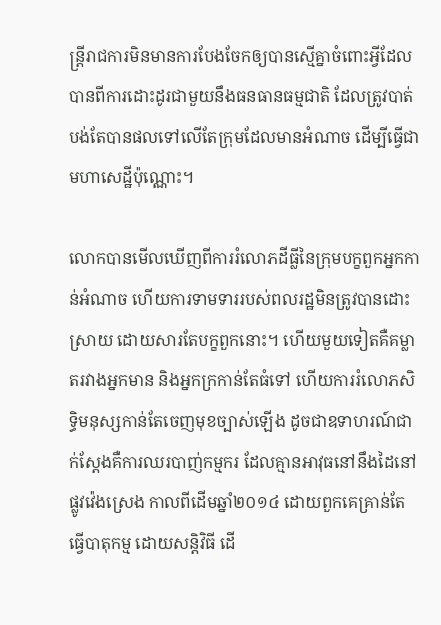ន្ត្រីរាជការមិនមានការបែងចែកឲ្យបានស្មើគ្នាចំពោះអ្វីដែលបានពីការដោះដូរជាមួយនឹងធនធានធម្មជាតិ ដែលត្រូវបាត់បង់តែបានផលទៅលើតែក្រុមដែលមានអំណាច ដើម្បីធ្វើជាមហាសេដ្ឋីប៉ុណ្ណោះ។

លោកបានមើលឃើញពីការរំលោភដីធ្លីនៃក្រុមបក្ខពួកអ្នកកាន់អំណាច ហើយការទាមទាររបស់ពលរដ្ឋមិនត្រូវបានដោះស្រាយ ដោយសារតែបក្ខពួកនោះ។ ហើយមួយទៀតគឺគម្លាតរវាងអ្នកមាន និងអ្នកក្រកាន់តែធំទៅ ហើយការរំលោភសិទ្ធិមនុស្សកាន់តែចេញមុខច្បាស់ឡើង ដូចជាឧទាហរណ៍ជាក់ស្តែងគឺការឈរបាញ់កម្មករ ដែលគ្មានអាវុធនៅនឹងដៃនៅផ្លូវវ៉េងស្រេង កាលពីដើមឆ្នាំ២០១៤ ដោយពួកគេគ្រាន់តែធ្វើបាតុកម្ម ដោយសន្តិវិធី ដើ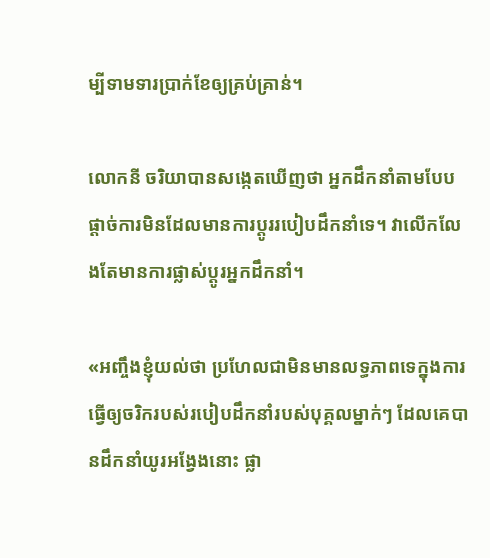ម្បីទាមទារប្រាក់ខែឲ្យគ្រប់គ្រាន់។

លោកនី ចរិយាបានសង្កេតឃើញថា អ្នកដឹកនាំតាមបែបផ្តាច់ការមិនដែលមានការប្តូររបៀបដឹកនាំទេ។ វាលើកលែងតែមានការផ្លាស់ប្តូរអ្នកដឹកនាំ។

«អញ្ចឹងខ្ញុំយល់ថា ប្រហែលជាមិនមានលទ្ធភាពទេក្នុងការធ្វើឲ្យចរិករបស់របៀបដឹកនាំរបស់បុគ្គលម្នាក់ៗ ដែលគេបានដឹកនាំយូរអង្វែងនោះ ផ្លា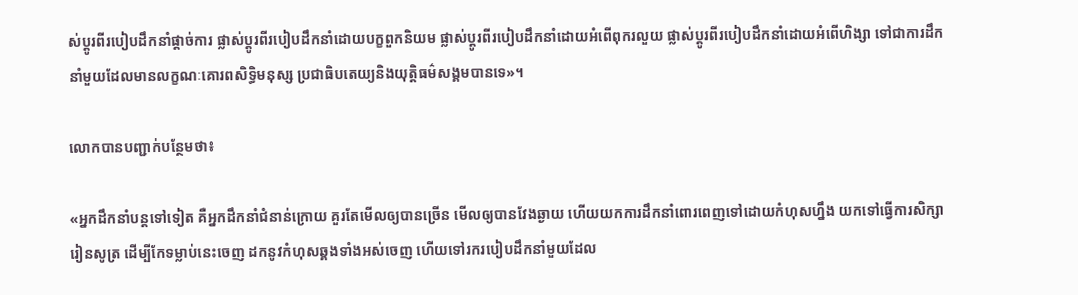ស់ប្តូរពីរបៀបដឹកនាំផ្តាច់ការ ផ្លាស់ប្តូរពីរបៀបដឹកនាំដោយបក្ខពួកនិយម ផ្លាស់ប្តូរពីរបៀបដឹកនាំដោយអំពើពុករលួយ ផ្លាស់ប្តូរពីរបៀបដឹកនាំដោយអំពើហិង្សា ទៅជាការដឹកនាំមួយដែលមានលក្ខណៈគោរពសិទ្ធិមនុស្ស ប្រជាធិបតេយ្យនិងយុត្តិធម៌សង្គមបានទេ»។

លោកបានបញ្ជាក់បន្ថែមថា៖

«អ្នកដឹកនាំបន្តទៅទៀត គឺអ្នកដឹកនាំជំនាន់ក្រោយ គួរតែមើលឲ្យបានច្រើន មើលឲ្យបានវែងឆ្ងាយ ហើយយកការដឹកនាំពោរពេញទៅដោយកំហុសហ្នឹង យកទៅធ្វើការសិក្សារៀនសូត្រ ដើម្បីកែទម្លាប់នេះចេញ ដកនូវកំហុសឆ្គងទាំងអស់ចេញ ហើយទៅរករបៀបដឹកនាំមួយដែល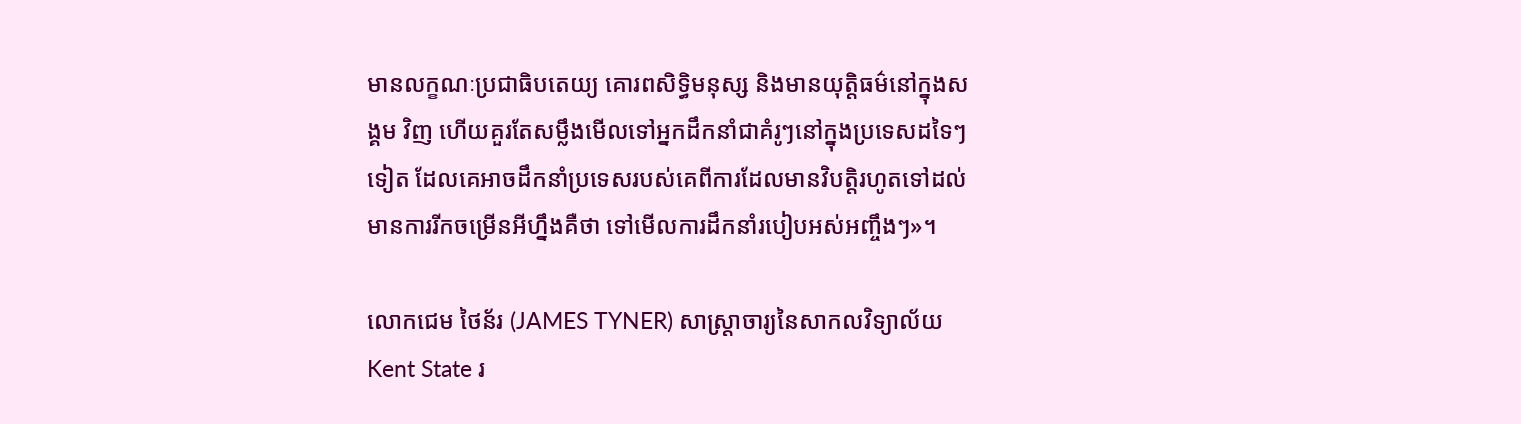មានលក្ខណៈប្រជាធិបតេយ្យ គោរពសិទ្ធិមនុស្ស និងមានយុត្តិធម៌នៅក្នុងសង្គម វិញ ហើយគួរតែសម្លឹងមើលទៅអ្នកដឹកនាំជាគំរូៗនៅក្នុងប្រទេសដទៃៗទៀត ដែលគេអាចដឹកនាំប្រទេសរបស់គេពីការដែលមានវិបត្តិរហូតទៅដល់មានការរីកចម្រើនអីហ្នឹងគឺថា ទៅមើលការដឹកនាំរបៀបអស់អញ្ចឹងៗ»។

លោកជេម ថៃន័រ (JAMES TYNER) សាស្ត្រាចារ្យនៃសាកលវិទ្យាល័យ Kent State រ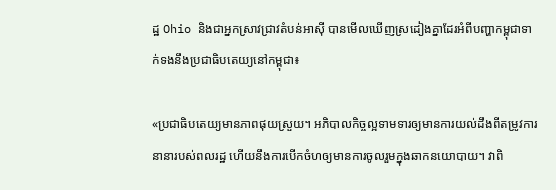ដ្ឋ Ohio និងជាអ្នកស្រាវជ្រាវតំបន់អាស៊ី បានមើលឃើញស្រដៀងគ្នាដែរអំពីបញ្ហាកម្ពុជាទាក់ទងនឹងប្រជាធិបតេយ្យនៅកម្ពុជា៖

«ប្រជាធិបតេយ្យមានភាពផុយស្រួយ។ អភិបាលកិច្ចល្អទាមទារឲ្យមានការយល់ដឹងពីតម្រូវការនានារបស់ពលរដ្ឋ ហើយនឹងការបើកចំហឲ្យមានការចូលរួមក្នុងឆាកនយោបាយ។ វាពិ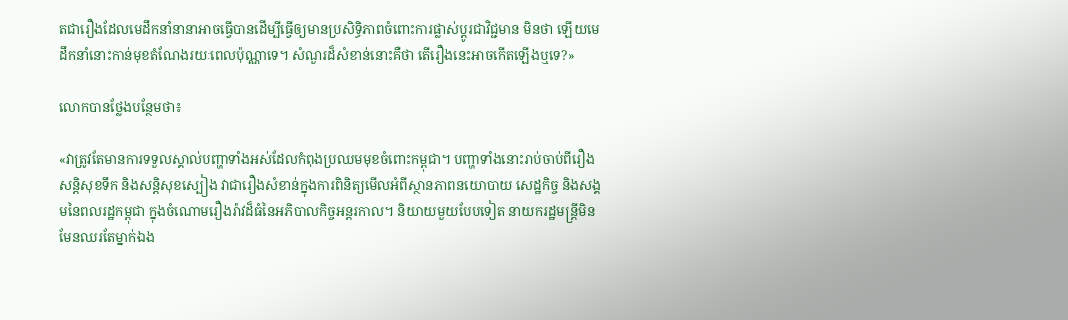តជារឿងដែលមេដឹកនាំនានាអាចធ្វើបានដើម្បីធ្វើឲ្យមានប្រសិទ្ធិភាពចំពោះការផ្លាស់ប្តូរជាវិជ្ជមាន មិនថា ឡើយមេដឹកនាំនោះកាន់មុខតំណែងរយៈពេលប៉ុណ្ណាទេ។ សំណួរដ៏សំខាន់នោះគឺថា តើរឿងនេះអាចកើតឡើងឬទេ?»

លោកបានថ្លែងបន្ថែមថា៖

«វាត្រូវតែមានការទទួលស្គាល់បញ្ហាទាំងអស់ដែលកំពុងប្រឈមមុខចំពោះកម្ពុជា។ បញ្ហាទាំងនោះរាប់ចាប់ពីរឿងសន្តិសុខទឹក និងសន្តិសុខស្បៀង វាជារឿងសំខាន់ក្នុងការពិនិត្យមើលអំពីស្ថានភាពនយោបាយ សេដ្ឋកិច្ច និងសង្គមនៃពលរដ្ឋកម្ពុជា ក្នុងចំណោមរឿងរ៉ាវដ៏ធំនៃអភិបាលកិច្ចអន្តរកាល។ និយាយមួយបែបទៀត នាយករដ្ឋមន្ត្រីមិនមែនឈរតែម្នាក់ឯង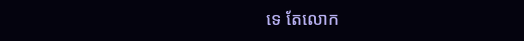ទេ តែលោក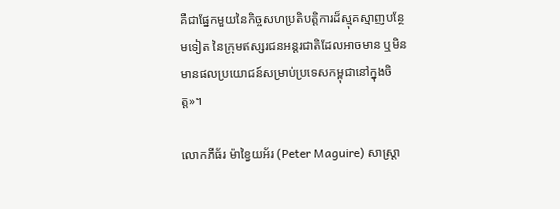គឺជាផ្នែកមួយនៃកិច្ចសហប្រតិបត្តិការដ៏ស្មុគស្មាញបន្ថែមទៀត នៃក្រុមឥស្សរជនអន្តរជាតិដែលអាចមាន ឬមិនមានផលប្រយោជន៍សម្រាប់ប្រទេសកម្ពុជានៅក្នុងចិត្ត»។

លោកភីធ័រ ម៉ាខ្វៃយអ័រ (Peter Maguire) សាស្ត្រា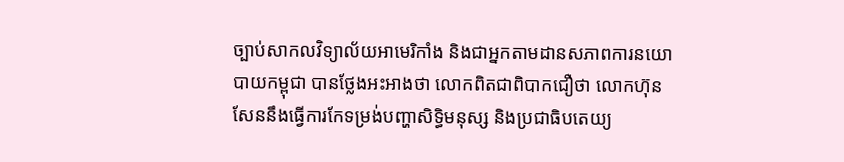ច្បាប់សាកលវិទ្យាល័យអាមេរិកាំង និងជាអ្នកតាមដានសភាពការនយោបាយកម្ពុជា បានថ្លែងអះអាងថា លោកពិតជាពិបាកជឿថា លោកហ៊ុន សែននឹងធ្វើការកែទម្រង់បញ្ហាសិទ្ធិមនុស្ស និងប្រជាធិបតេយ្យ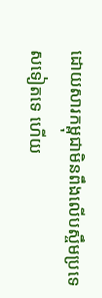ដោយសារកម្ពុជាមិនពឹងលើបស្ចឹមប្រទេសទៀតទេ ហើយ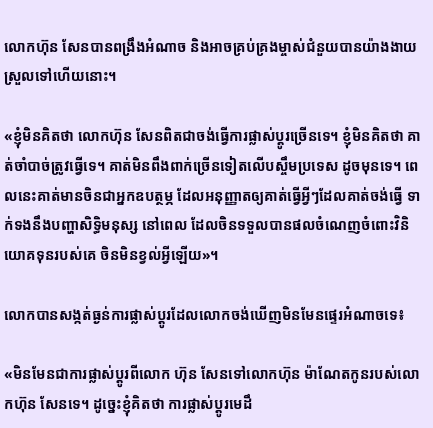លោកហ៊ុន សែនបានពង្រឹងអំណាច និងអាចគ្រប់គ្រងម្ចាស់ជំនួយបានយ៉ាងងាយស្រួលទៅហើយនោះ។

«ខ្ញុំមិនគិតថា លោកហ៊ុន សែនពិតជាចង់ធ្វើការផ្លាស់ប្តូរច្រើនទេ។ ខ្ញុំមិនគិតថា គាត់ចាំបាច់ត្រូវធ្វើទេ។ គាត់មិនពឹងពាក់ច្រើនទៀតលើបស្ចឹមប្រទេស ដូចមុនទេ។ ពេលនេះគាត់មានចិនជាអ្នកឧបត្ថម្ភ ដែលអនុញ្ញាតឲ្យគាត់ធ្វើអ្វីៗដែលគាត់ចង់ធ្វើ ទាក់ទងនឹងបញ្ហាសិទ្ធិមនុស្ស នៅពេល ដែលចិនទទួលបានផលចំណេញចំពោះវិនិយោគទុនរបស់គេ ចិនមិនខ្វល់អ្វីឡើយ»។

លោកបានសង្កត់ធ្ងន់ការផ្លាស់ប្តូរដែលលោកចង់ឃើញមិនមែនផ្ទេរអំណាចទេ៖

«មិនមែនជាការផ្លាស់ប្តូរពីលោក ហ៊ុន សែនទៅលោកហ៊ុន ម៉ាណែតកូនរបស់លោកហ៊ុន សែនទេ។ ដូច្នេះខ្ញុំគិតថា ការផ្លាស់ប្តូរមេដឹ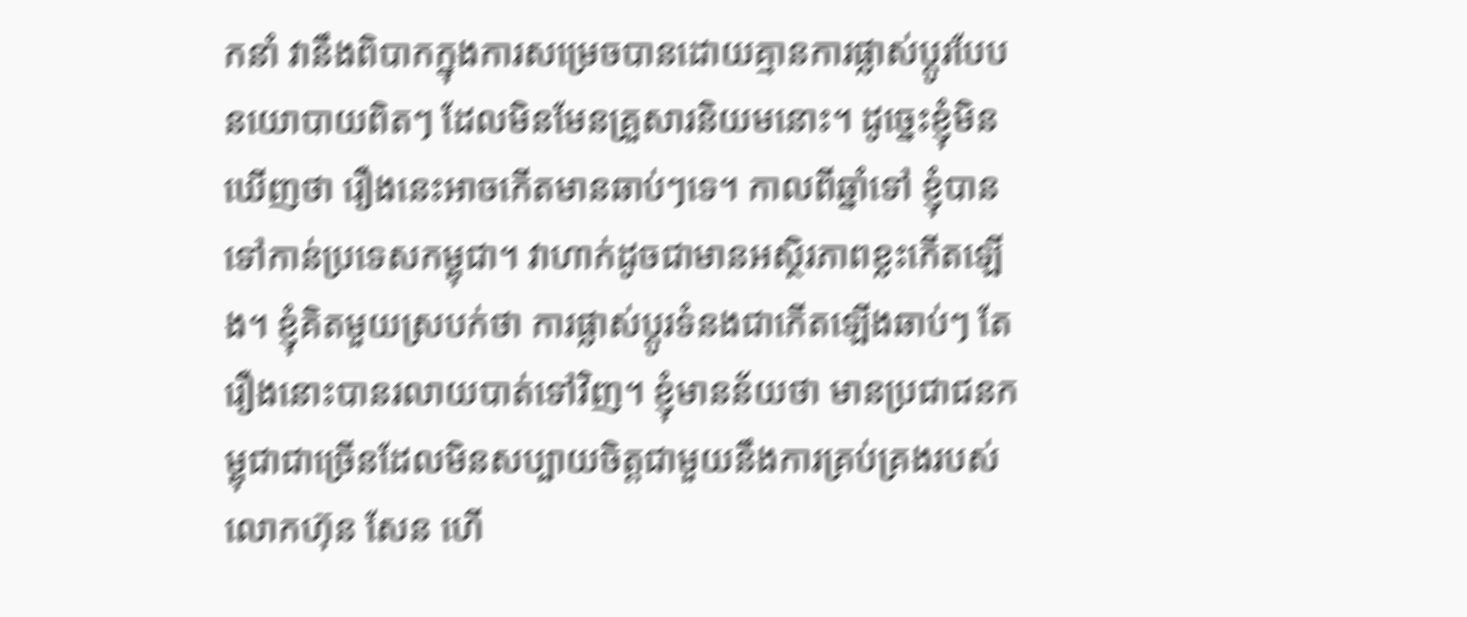កនាំ វានឹងពិបាកក្នុងការសម្រេចបានដោយគ្មានការផ្លាស់ប្តូរបែបនយោបាយពិតៗ ដែលមិនមែនគ្រួសារនិយមនោះ។ ដូច្នេះខ្ញុំមិនឃើញថា រឿងនេះអាចកើតមានឆាប់ៗទេ។ កាលពីឆ្នាំទៅ ខ្ញុំបានទៅកាន់ប្រទេសកម្ពុជា។ វាហាក់ដូចជាមានអស្ថិរភាពខ្លះកើតឡើង។ ខ្ញុំគិតមួយស្របក់ថា ការផ្លាស់ប្តូរទំនងជាកើតឡើងឆាប់ៗ តែរឿងនោះបានរលាយបាត់ទៅវិញ។ ខ្ញុំមានន័យថា មានប្រជាជនកម្ពុជាជាច្រើនដែលមិនសប្បាយចិត្តជាមួយនឹងការគ្រប់គ្រងរបស់លោកហ៊ុន សែន ហើ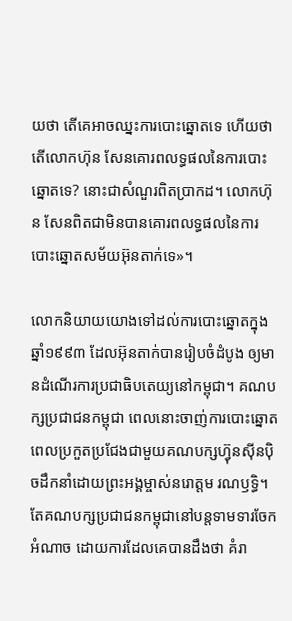យថា តើគេអាចឈ្នះការបោះឆ្នោតទេ ហើយថា តើលោកហ៊ុន សែនគោរពលទ្ធផលនៃការបោះឆ្នោតទេ? នោះជាសំណួរពិតប្រាកដ។ លោកហ៊ុន សែនពិតជាមិនបានគោរពលទ្ធផលនៃការបោះឆ្នោតសម័យអ៊ុនតាក់ទេ»។

លោកនិយាយយោងទៅដល់ការបោះឆ្នោតក្នុងឆ្នាំ១៩៩៣ ដែលអ៊ុនតាក់បានរៀបចំដំបូង ឲ្យមានដំណើរការប្រជាធិបតេយ្យនៅកម្ពុជា។ គណបក្សប្រជាជនកម្ពុជា ពេលនោះចាញ់ការបោះឆ្នោត ពេលប្រកួតប្រជែងជាមួយគណបក្សហ៊្វុនស៊ីនប៉ិចដឹកនាំដោយព្រះអង្គម្ចាស់នរោត្តម រណឫទ្ធិ។ តែគណបក្សប្រជាជនកម្ពុជានៅបន្តទាមទារចែកអំណាច ដោយការដែលគេបានដឹងថា គំរា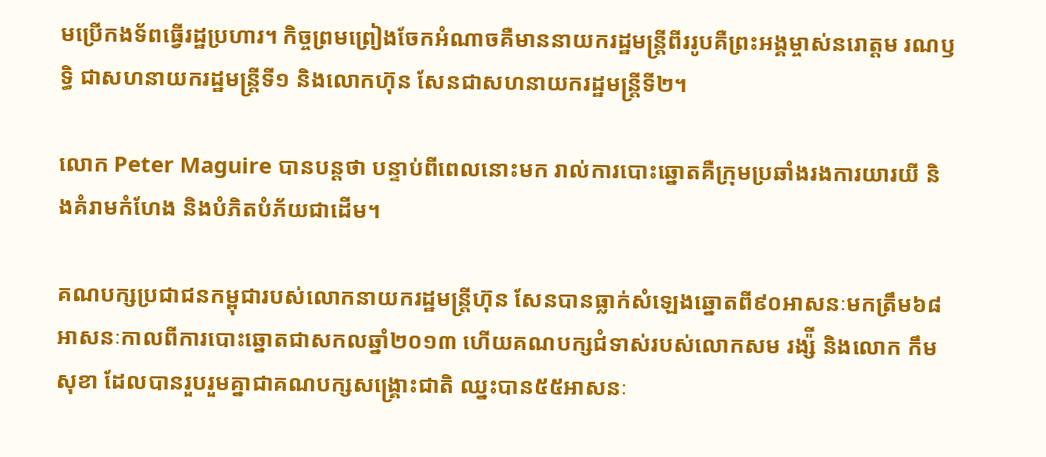មប្រើកងទ័ពធ្វើរដ្ឋប្រហារ។ កិច្ចព្រមព្រៀងចែកអំណាចគឺមាននាយករដ្ឋមន្ត្រីពីររូបគឺព្រះអង្គម្ចាស់នរោត្តម រណឫទ្ធិ ជាសហនាយករដ្ឋមន្ត្រីទី១ និងលោកហ៊ុន សែនជាសហនាយករដ្ឋមន្ត្រីទី២។

លោក Peter Maguire បានបន្តថា បន្ទាប់ពីពេលនោះមក រាល់ការបោះឆ្នោតគឺក្រុមប្រឆាំងរងការយារយី និងគំរាមកំហែង និងបំភិតបំភ័យជាដើម។

គណបក្សប្រជាជនកម្ពុជារបស់លោកនាយករដ្ឋមន្ត្រីហ៊ុន សែនបានធ្លាក់សំឡេងឆ្នោតពី៩០អាសនៈមកត្រឹម៦៨អាសនៈកាលពីការបោះឆ្នោតជាសកលឆ្នាំ២០១៣ ហើយគណបក្សជំទាស់របស់លោកសម រង្ស៉ី និងលោក កឹម សុខា ដែលបានរួបរួមគ្នាជាគណបក្សសង្គ្រោះជាតិ ឈ្នះបាន៥៥អាសនៈ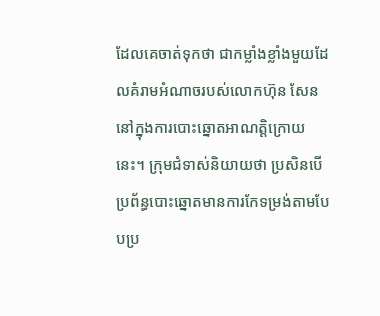ដែលគេចាត់ទុកថា ជាកម្លាំងខ្លាំងមួយដែលគំរាមអំណាចរបស់លោកហ៊ុន សែននៅក្នុងការបោះឆ្នោតអាណត្តិក្រោយនេះ។ ក្រុមជំទាស់និយាយថា ប្រសិនបើប្រព័ន្ធបោះឆ្នោតមានការកែទម្រង់តាមបែបប្រ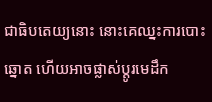ជាធិបតេយ្យនោះ នោះគេឈ្នះការបោះឆ្នោត ហើយអាចផ្លាស់ប្តូរមេដឹក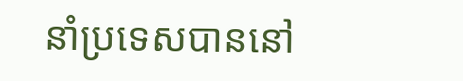នាំប្រទេសបាននៅ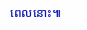ពេលនោះ៕